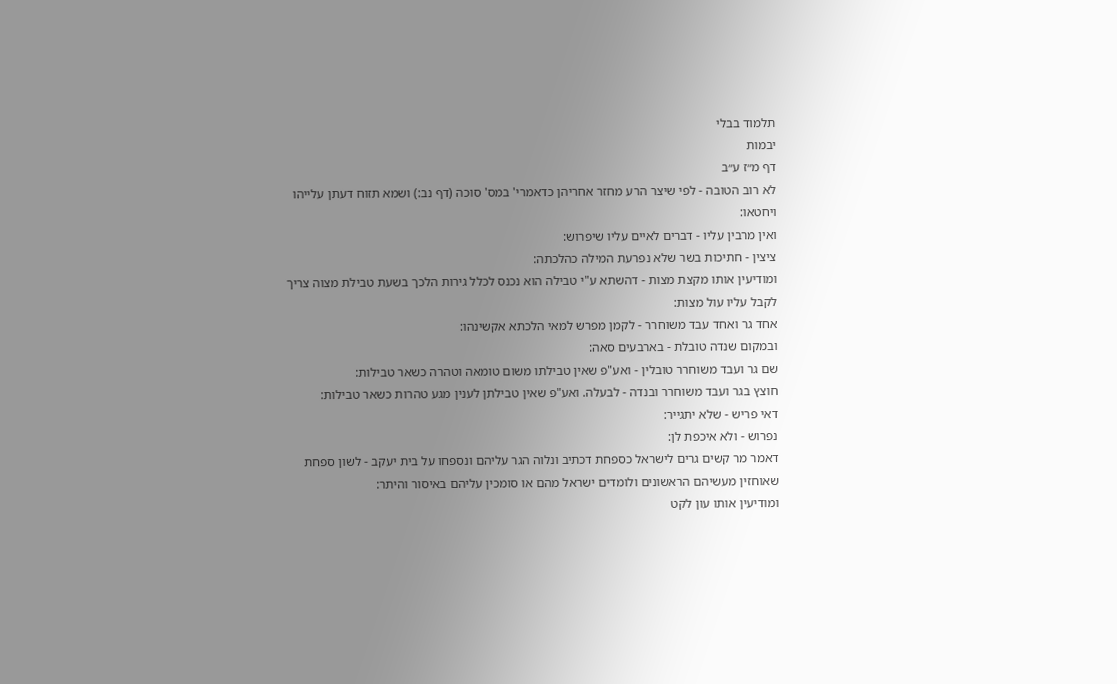תלמוד בבלי
יבמות
דף מ״ז ע״ב
לא רוב הטובה - לפי שיצר הרע מחזר אחריהן כדאמרי' במס' סוכה (דף נב:) ושמא תזוח דעתן עלייהו ויחטאו:
ואין מרבין עליו - דברים לאיים עליו שיפרוש:
ציצין - חתיכות בשר שלא נפרעת המילה כהלכתה:
ומודיעין אותו מקצת מצות - דהשתא ע"י טבילה הוא נכנס לכלל גירות הלכך בשעת טבילת מצוה צריך לקבל עליו עול מצות:
אחד גר ואחד עבד משוחרר - לקמן מפרש למאי הלכתא אקשינהו:
ובמקום שנדה טובלת - בארבעים סאה:
שם גר ועבד משוחרר טובלין - ואע"פ שאין טבילתו משום טומאה וטהרה כשאר טבילות:
חוצץ בגר ועבד משוחרר ובנדה - לבעלה. ואע"פ שאין טבילתן לענין מגע טהרות כשאר טבילות:
דאי פריש - שלא יתגייר:
נפרוש - ולא איכפת לן:
דאמר מר קשים גרים לישראל כספחת דכתיב ונלוה הגר עליהם ונספחו על בית יעקב - לשון ספחת שאוחזין מעשיהם הראשונים ולומדים ישראל מהם או סומכין עליהם באיסור והיתר:
ומודיעין אותו עון לקט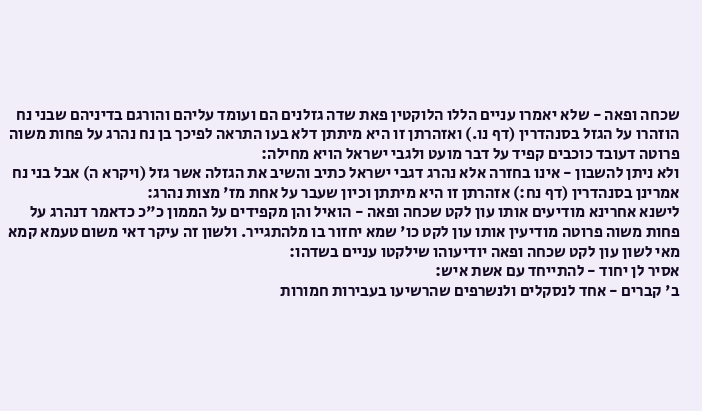שכחה ופאה - שלא יאמרו עניים הללו הלוקטין פאת שדה גזלנים הם ועומד עליהם והורגם בדיניהם שבני נח הוזהרו על הגזל בסנהדרין (דף נו.) ואזהרתן זו היא מיתתן דלא בעו התראה לפיכך בן נח נהרג על פחות משוה פרוטה דעובד כוכבים קפיד על דבר מועט ולגבי ישראל הויא מחילה:
ולא ניתן להשבון - אינו בחזרה אלא נהרג דגבי ישראל כתיב והשיב את הגזלה אשר גזל (ויקרא ה) אבל בני נח אמרינן בסנהדרין (דף נח:) אזהרתן זו היא מיתתן וכיון שעבר על אחת מז' מצות נהרג:
לישנא אחרינא מודיעים אותו עון לקט שכחה ופאה - הואיל והן מקפידים על הממון כ"כ כדאמר דנהרג על פחות משוה פרוטה מודיעין אותו עון לקט כו' שמא יחזור בו מלהתגייר. ולשון זה עיקר דאי משום טעמא קמא מאי לשון עון לקט שכחה ופאה יודיעוהו שילקטו עניים בשדהו:
אסיר לן יחוד - להתייחד עם אשת איש:
ב' קברים - אחד לנסקלים ולנשרפים שהרשיעו בעבירות חמורות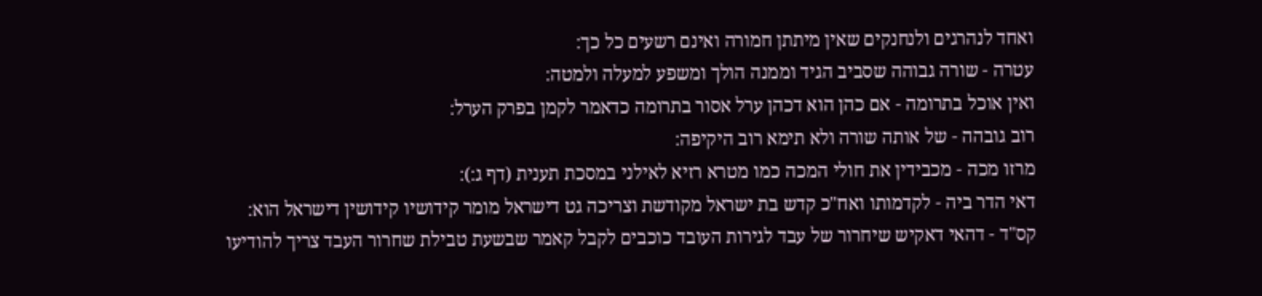ואחד לנהרגים ולנחנקים שאין מיתתן חמורה ואינם רשעים כל כך:
עטרה - שורה גבוהה שסביב הגיד וממנה הולך ומשפע למעלה ולמטה:
ואין אוכל בתרומה - אם כהן הוא דכהן ערל אסור בתרומה כדאמר לקמן בפרק הערל:
רוב גובהה - של אותה שורה ולא תימא רוב היקיפה:
מרזו מכה - מכבידין את חולי המכה כמו מטרא רזיא לאילני במסכת תענית (דף ג:):
דאי הדר ביה - לקדמותו ואח"כ קדש בת ישראל מקודשת וצריכה גט דישראל מומר קידושיו קידושין דישראל הוא:
קס"ד - דהאי דאקיש שיחרור של עבד לגירות העובד כוכבים לקבל קאמר שבשעת טבילת שחרור העבד צריך להודיעו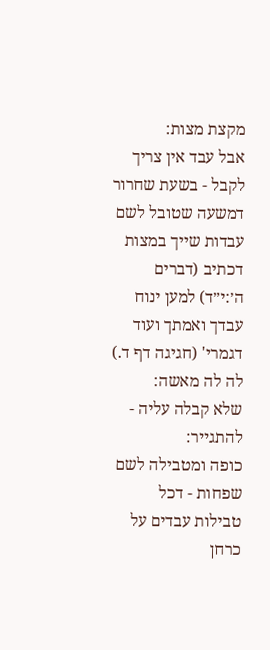מקצת מצות:
אבל עבד אין צריך לקבל - בשעת שחרור דמשעה שטובל לשם עבדות שייך במצות דכתיב (דברים ה׳:י״ד) למען ינוח עבדך ואמתך ועוד דגמרי' (חגיגה דף ד.) לה לה מאשה:
שלא קבלה עליה - להתגייר:
כופה ומטבילה לשם שפחות - דכל טבילות עבדים על כרחן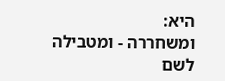היא:
ומשחררה - ומטבילה לשם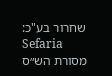שחרור בע"כ:
Sefaria
מסורת הש״ס